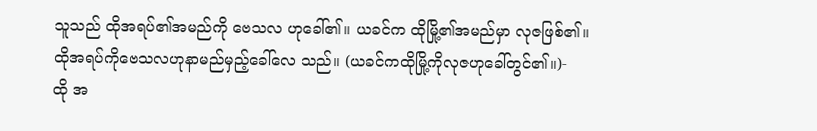သူသည် ထိုအရပ်၏အမည်ကို ဗေသလ ဟုခေါ်၏။ ယခင်က ထိုမြို့၏အမည်မှာ လုဇဖြစ်၏။
ထိုအရပ်ကိုဗေသလဟုနာမည်မှည့်ခေါ်လေ သည်။ (ယခင်ကထိုမြို့ကိုလုဇဟုခေါ်တွင်၏။)-
ထို အ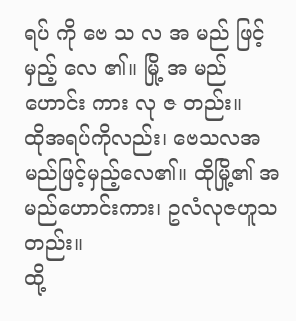ရပ် ကို ဗေ သ လ အ မည် ဖြင့် မှည့် လေ ၏။ မြို့ အ မည် ဟောင်း ကား လု ဇ တည်း။
ထိုအရပ်ကိုလည်း၊ ဗေသလအမည်ဖြင့်မှည့်လေ၏။ ထိုမြို့၏ အမည်ဟောင်းကား၊ ဥလံလုဇဟူသတည်း။
ထို့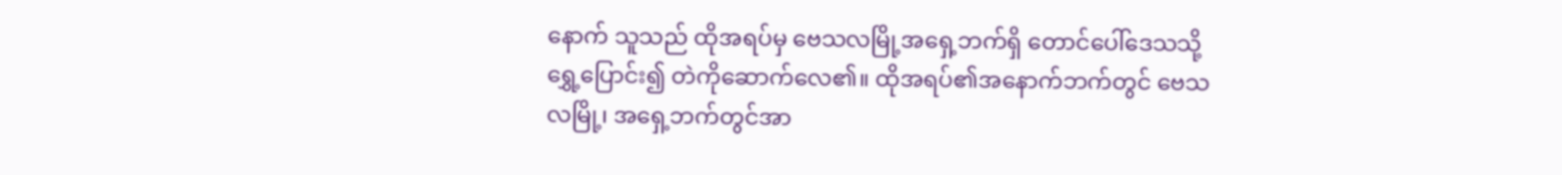နောက် သူသည် ထိုအရပ်မှ ဗေသလမြို့အရှေ့ဘက်ရှိ တောင်ပေါ်ဒေသသို့ရွှေ့ပြောင်း၍ တဲကိုဆောက်လေ၏။ ထိုအရပ်၏အနောက်ဘက်တွင် ဗေသလမြို့၊ အရှေ့ဘက်တွင်အာ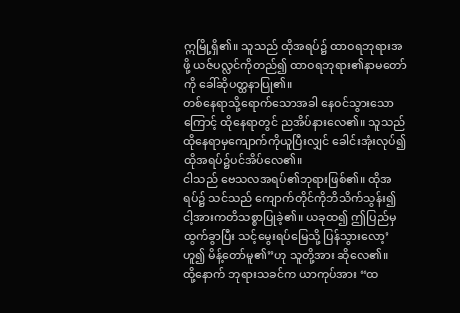ဣမြို့ရှိ၏။ သူသည် ထိုအရပ်၌ ထာဝရဘုရားအဖို့ ယဇ်ပလ္လင်ကိုတည်၍ ထာဝရဘုရား၏နာမတော်ကို ခေါ်ဆိုပတ္ထနာပြု၏။
တစ်နေရာသို့ရောက်သောအခါ နေဝင်သွားသောကြောင့် ထိုနေရာတွင် ညအိပ်နားလေ၏။ သူသည် ထိုနေရာမှကျောက်ကိုယူပြီးလျှင် ခေါင်းအုံးလုပ်၍ ထိုအရပ်၌ပင်အိပ်လေ၏။
ငါသည် ဗေသလအရပ်၏ဘုရားဖြစ်၏။ ထိုအရပ်၌ သင်သည် ကျောက်တိုင်ကိုဘိသိက်သွန်း၍ ငါ့အားကတိသစ္စာပြုခဲ့၏။ ယခုထ၍ ဤပြည်မှထွက်ခွာပြီး သင့်မွေးရပ်မြေသို့ ပြန်သွားလော့’ဟူ၍ မိန့်တော်မူ၏”ဟု သူတို့အား ဆိုလေ၏။
ထို့နောက် ဘုရားသခင်က ယာကုပ်အား “ထ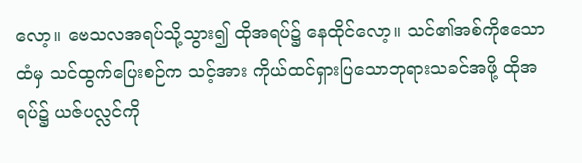လော့။ ဗေသလအရပ်သို့သွား၍ ထိုအရပ်၌ နေထိုင်လော့။ သင်၏အစ်ကိုဧသောထံမှ သင်ထွက်ပြေးစဉ်က သင့်အား ကိုယ်ထင်ရှားပြသောဘုရားသခင်အဖို့ ထိုအရပ်၌ ယဇ်ပလ္လင်ကို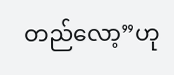တည်လော့”ဟု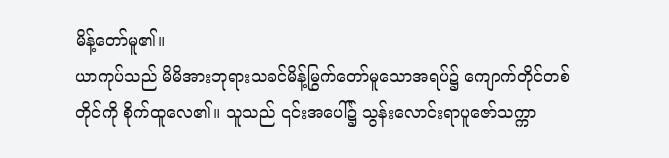မိန့်တော်မူ၏။
ယာကုပ်သည် မိမိအားဘုရားသခင်မိန့်မြွက်တော်မူသောအရပ်၌ ကျောက်တိုင်တစ်တိုင်ကို စိုက်ထူလေ၏။ သူသည် ၎င်းအပေါ်၌ သွန်းလောင်းရာပူဇော်သက္ကာ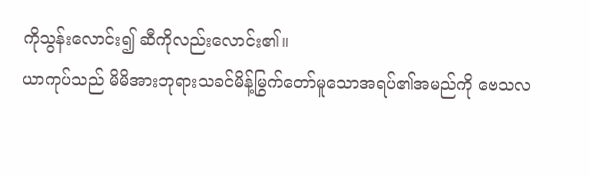ကိုသွန်းလောင်း၍ ဆီကိုလည်းလောင်း၏။
ယာကုပ်သည် မိမိအားဘုရားသခင်မိန့်မြွက်တော်မူသောအရပ်၏အမည်ကို ဗေသလ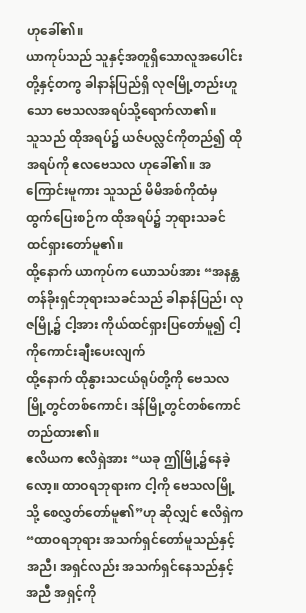ဟုခေါ်၏။
ယာကုပ်သည် သူနှင့်အတူရှိသောလူအပေါင်းတို့နှင့်တကွ ခါနာန်ပြည်ရှိ လုဇမြို့တည်းဟူသော ဗေသလအရပ်သို့ရောက်လာ၏။
သူသည် ထိုအရပ်၌ ယဇ်ပလ္လင်ကိုတည်၍ ထိုအရပ်ကို ဧလဗေသလ ဟုခေါ်၏။ အကြောင်းမူကား သူသည် မိမိအစ်ကိုထံမှထွက်ပြေးစဉ်က ထိုအရပ်၌ ဘုရားသခင်ထင်ရှားတော်မူ၏။
ထို့နောက် ယာကုပ်က ယောသပ်အား “အနန္တတန်ခိုးရှင်ဘုရားသခင်သည် ခါနာန်ပြည်၊ လုဇမြို့၌ ငါ့အား ကိုယ်ထင်ရှားပြတော်မူ၍ ငါ့ကိုကောင်းချီးပေးလျက်
ထို့နောက် ထိုနွားသငယ်ရုပ်တို့ကို ဗေသလမြို့တွင်တစ်ကောင်၊ ဒန်မြို့တွင်တစ်ကောင် တည်ထား၏။
ဧလိယက ဧလိရှဲအား “ယခု ဤမြို့၌နေခဲ့လော့။ ထာဝရဘုရားက ငါ့ကို ဗေသလမြို့သို့ စေလွှတ်တော်မူ၏”ဟု ဆိုလျှင် ဧလိရှဲက “ထာဝရဘုရား အသက်ရှင်တော်မူသည်နှင့်အညီ၊ အရှင်လည်း အသက်ရှင်နေသည်နှင့်အညီ အရှင့်ကို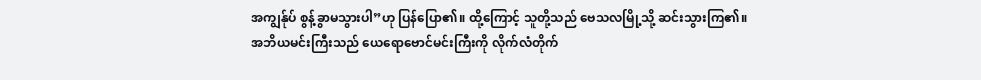အကျွန်ုပ် စွန့်ခွာမသွားပါ”ဟု ပြန်ပြော၏။ ထို့ကြောင့် သူတို့သည် ဗေသလမြို့သို့ ဆင်းသွားကြ၏။
အဘိယမင်းကြီးသည် ယေရောဗောင်မင်းကြီးကို လိုက်လံတိုက်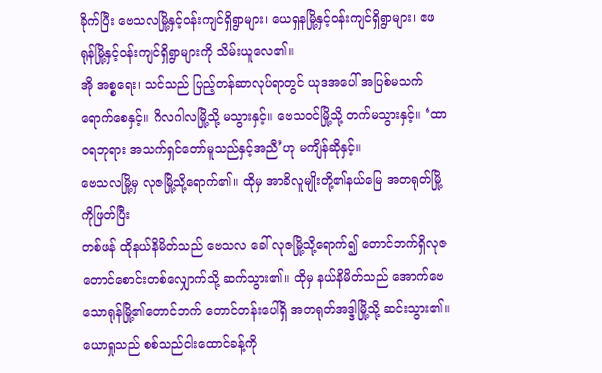ခိုက်ပြီး ဗေသလမြို့နှင့်ဝန်းကျင်ရှိရွာများ၊ ယေရှနမြို့နှင့်ဝန်းကျင်ရှိရွာများ၊ ဧဖရုန်မြို့နှင့်ဝန်းကျင်ရှိရွာများကို သိမ်းယူလေ၏။
အို အစ္စရေး၊ သင်သည် ပြည့်တန်ဆာလုပ်ရာတွင် ယုဒအပေါ် အပြစ်မသက်ရောက်စေနှင့်။ ဂိလဂါလမြို့သို့ မသွားနှင့်။ ဗေသဝင်မြို့သို့ တက်မသွားနှင့်။ ‘ထာဝရဘုရား အသက်ရှင်တော်မူသည်နှင့်အညီ’ဟု မကျိန်ဆိုနှင့်။
ဗေသလမြို့မှ လုဇမြို့သို့ရောက်၏။ ထိုမှ အာခိလူမျိုးတို့၏နယ်မြေ အတရုတ်မြို့ကိုဖြတ်ပြီး
တစ်ဖန် ထိုနယ်နိမိတ်သည် ဗေသလ ခေါ် လုဇမြို့သို့ရောက်၍ တောင်ဘက်ရှိလုဇတောင်စောင်းတစ်လျှောက်သို့ ဆက်သွား၏။ ထိုမှ နယ်နိမိတ်သည် အောက်ဗေသောရုန်မြို့၏တောင်ဘက် တောင်တန်းပေါ်ရှိ အတရုတ်အဒ္ဒါမြို့သို့ ဆင်းသွား၏။
ယောရှုသည် စစ်သည်ငါးထောင်ခန့်ကို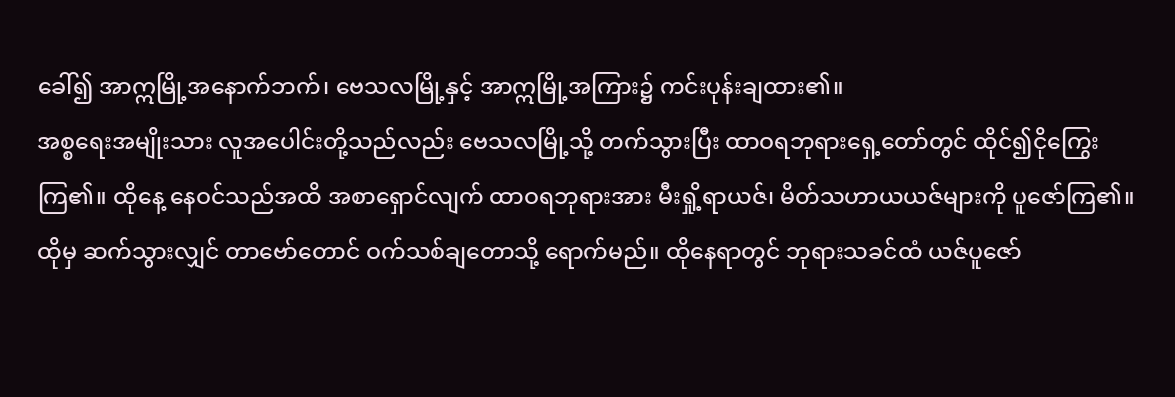ခေါ်၍ အာဣမြို့အနောက်ဘက်၊ ဗေသလမြို့နှင့် အာဣမြို့အကြား၌ ကင်းပုန်းချထား၏။
အစ္စရေးအမျိုးသား လူအပေါင်းတို့သည်လည်း ဗေသလမြို့သို့ တက်သွားပြီး ထာဝရဘုရားရှေ့တော်တွင် ထိုင်၍ငိုကြွေးကြ၏။ ထိုနေ့ နေဝင်သည်အထိ အစာရှောင်လျက် ထာဝရဘုရားအား မီးရှို့ရာယဇ်၊ မိတ်သဟာယယဇ်များကို ပူဇော်ကြ၏။
ထိုမှ ဆက်သွားလျှင် တာဗော်တောင် ဝက်သစ်ချတောသို့ ရောက်မည်။ ထိုနေရာတွင် ဘုရားသခင်ထံ ယဇ်ပူဇော်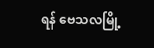ရန် ဗေသလမြို့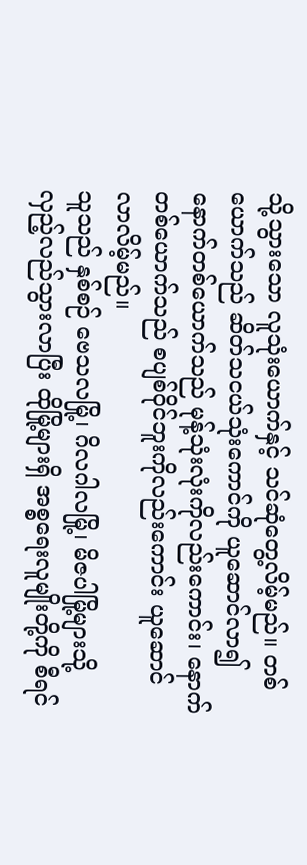သို့သွားသော လူသုံးယောက်နှင့် သင်ဆုံတွေ့လိမ့်မည်။ တစ်ယောက်သည် ဆိတ်သငယ်သုံးကောင်ကို ယူဆောင်လာ၍ နောက်တစ်ယောက်သည် မုန့်သုံးလုံးကိုလည်းကောင်း၊ နောက်တစ်ယောက်သည် စပျစ်ဝိုင်ဘူးကိုလည်းကောင်း ယူဆောင်လာလိမ့်မည်။
သူသည် နှစ်စဉ် ဗေသလမြို့၊ ဂိလဂါလမြို့၊ မိဇပါမြို့များသို့ လှည့်လည်သွားလာပြီး ထိုမြို့များရှိ အစ္စရေးလူမျိုးတို့ကို စီရင်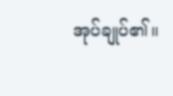အုပ်ချုပ်၏။